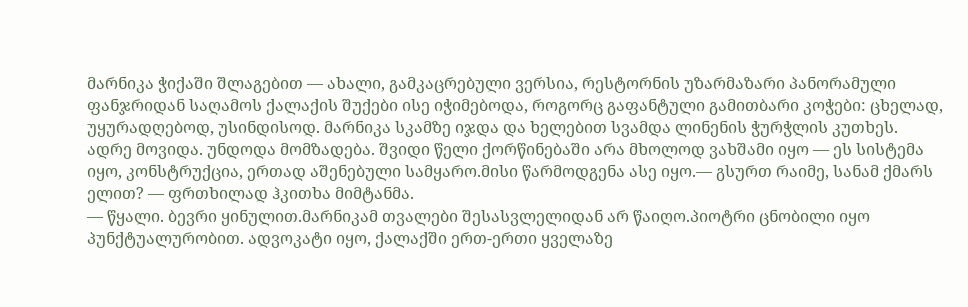მარნიკა ჭიქაში შლაგებით — ახალი, გამკაცრებული ვერსია, რესტორნის უზარმაზარი პანორამული ფანჯრიდან საღამოს ქალაქის შუქები ისე იჭიმებოდა, როგორც გაფანტული გამითბარი კოჭები: ცხელად, უყურადღებოდ, უსინდისოდ. მარნიკა სკამზე იჯდა და ხელებით სვამდა ლინენის ჭურჭლის კუთხეს.
ადრე მოვიდა. უნდოდა მომზადება. შვიდი წელი ქორწინებაში არა მხოლოდ ვახშამი იყო — ეს სისტემა იყო, კონსტრუქცია, ერთად აშენებული სამყარო.მისი წარმოდგენა ასე იყო.— გსურთ რაიმე, სანამ ქმარს ელით? — ფრთხილად ჰკითხა მიმტანმა.
— წყალი. ბევრი ყინულით.მარნიკამ თვალები შესასვლელიდან არ წაიღო.პიოტრი ცნობილი იყო პუნქტუალურობით. ადვოკატი იყო, ქალაქში ერთ-ერთი ყველაზე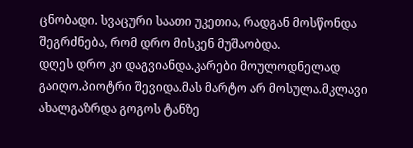ცნობადი. სვაცური საათი უკეთია, რადგან მოსწონდა შეგრძნება, რომ დრო მისკენ მუშაობდა.
დღეს დრო კი დაგვიანდა.კარები მოულოდნელად გაიღო.პიოტრი შევიდა.მას მარტო არ მოსულა.მკლავი ახალგაზრდა გოგოს ტანზე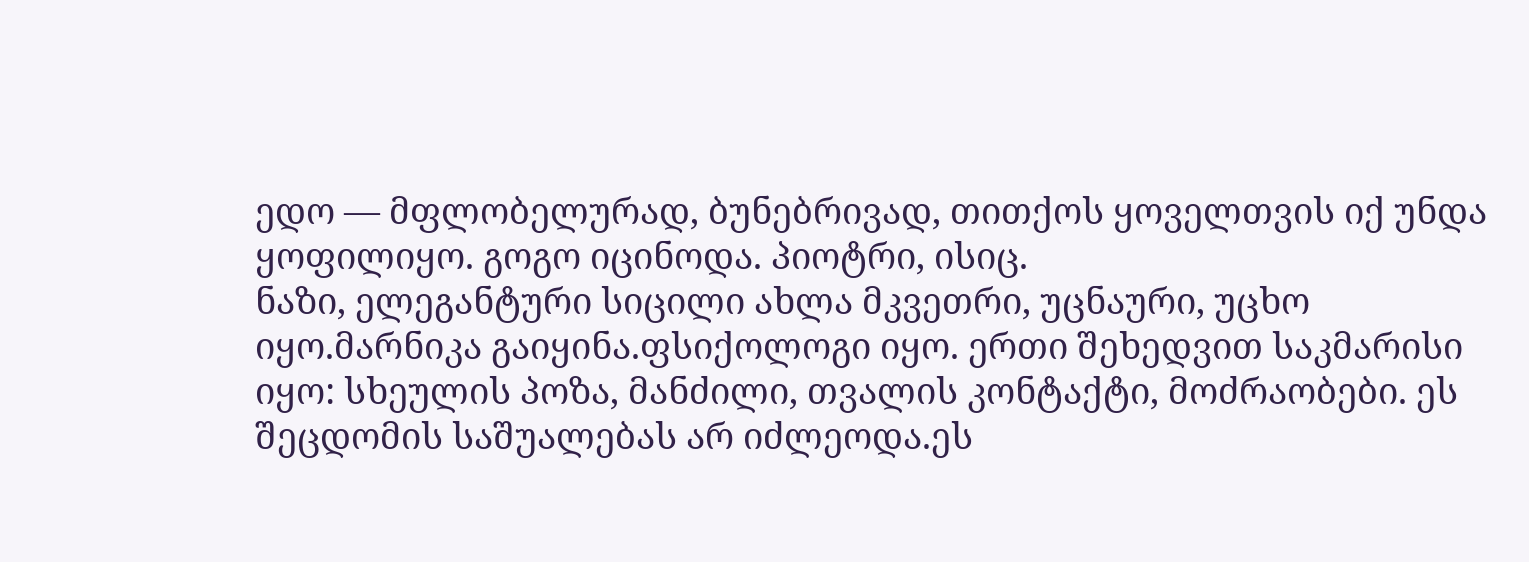ედო — მფლობელურად, ბუნებრივად, თითქოს ყოველთვის იქ უნდა ყოფილიყო. გოგო იცინოდა. პიოტრი, ისიც.
ნაზი, ელეგანტური სიცილი ახლა მკვეთრი, უცნაური, უცხო იყო.მარნიკა გაიყინა.ფსიქოლოგი იყო. ერთი შეხედვით საკმარისი იყო: სხეულის პოზა, მანძილი, თვალის კონტაქტი, მოძრაობები. ეს შეცდომის საშუალებას არ იძლეოდა.ეს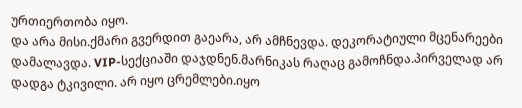ურთიერთობა იყო.
და არა მისი.ქმარი გვერდით გაეარა, არ ამჩნევდა. დეკორატიული მცენარეები დამალავდა. VIP-სექციაში დაჯდნენ.მარნიკას რაღაც გამოჩნდა.პირველად არ დადგა ტკივილი. არ იყო ცრემლები.იყო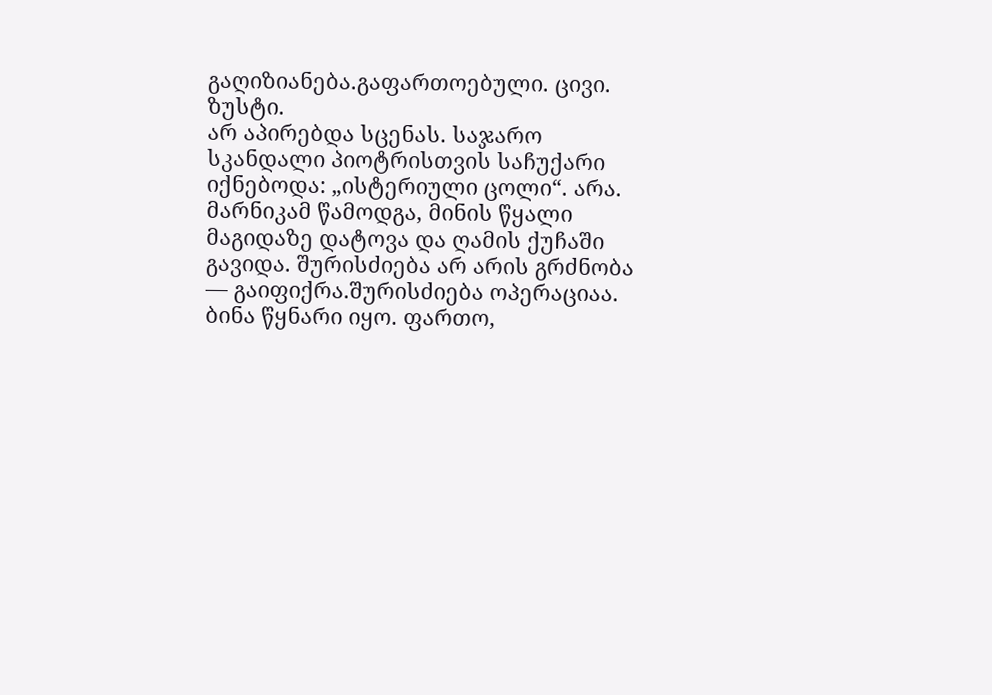გაღიზიანება.გაფართოებული. ცივი. ზუსტი.
არ აპირებდა სცენას. საჯარო სკანდალი პიოტრისთვის საჩუქარი იქნებოდა: „ისტერიული ცოლი“. არა. მარნიკამ წამოდგა, მინის წყალი მაგიდაზე დატოვა და ღამის ქუჩაში გავიდა. შურისძიება არ არის გრძნობა — გაიფიქრა.შურისძიება ოპერაციაა.
ბინა წყნარი იყო. ფართო,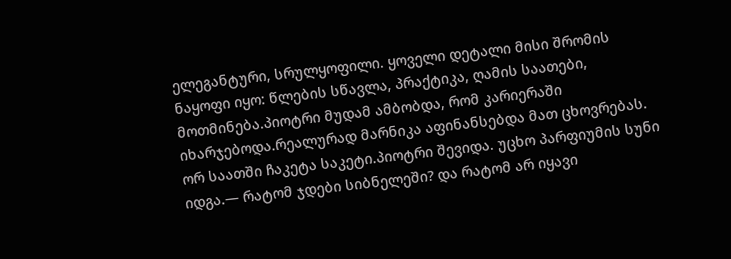ელეგანტური, სრულყოფილი. ყოველი დეტალი მისი შრომის ნაყოფი იყო: წლების სწავლა, პრაქტიკა, ღამის საათები, მოთმინება.პიოტრი მუდამ ამბობდა, რომ კარიერაში იხარჯებოდა.რეალურად მარნიკა აფინანსებდა მათ ცხოვრებას.
ორ საათში ჩაკეტა საკეტი.პიოტრი შევიდა. უცხო პარფიუმის სუნი იდგა.— რატომ ჯდები სიბნელეში? და რატომ არ იყავი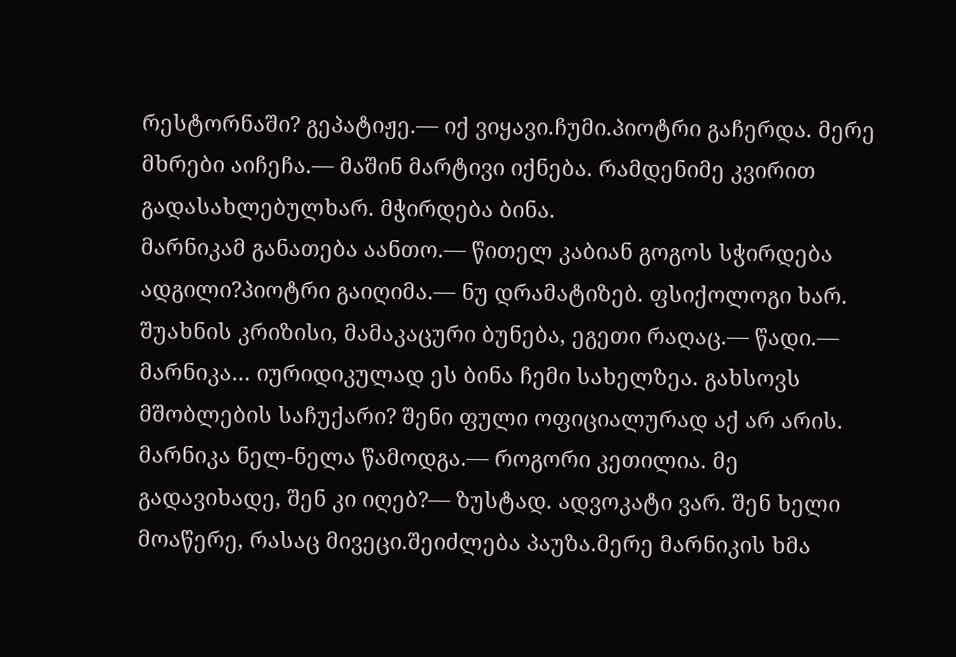რესტორნაში? გეპატიჟე.— იქ ვიყავი.ჩუმი.პიოტრი გაჩერდა. მერე მხრები აიჩეჩა.— მაშინ მარტივი იქნება. რამდენიმე კვირით გადასახლებულხარ. მჭირდება ბინა.
მარნიკამ განათება აანთო.— წითელ კაბიან გოგოს სჭირდება ადგილი?პიოტრი გაიღიმა.— ნუ დრამატიზებ. ფსიქოლოგი ხარ. შუახნის კრიზისი, მამაკაცური ბუნება, ეგეთი რაღაც.— წადი.— მარნიკა… იურიდიკულად ეს ბინა ჩემი სახელზეა. გახსოვს მშობლების საჩუქარი? შენი ფული ოფიციალურად აქ არ არის.
მარნიკა ნელ-ნელა წამოდგა.— როგორი კეთილია. მე გადავიხადე, შენ კი იღებ?— ზუსტად. ადვოკატი ვარ. შენ ხელი მოაწერე, რასაც მივეცი.შეიძლება პაუზა.მერე მარნიკის ხმა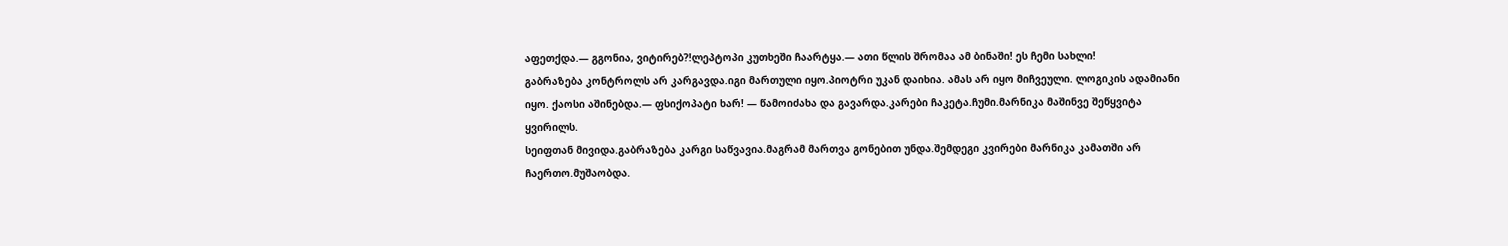აფეთქდა.— გგონია, ვიტირებ?!ლეპტოპი კუთხეში ჩაარტყა.— ათი წლის შრომაა ამ ბინაში! ეს ჩემი სახლი!
გაბრაზება კონტროლს არ კარგავდა.იგი მართული იყო.პიოტრი უკან დაიხია. ამას არ იყო მიჩვეული. ლოგიკის ადამიანი იყო. ქაოსი აშინებდა.— ფსიქოპატი ხარ! — წამოიძახა და გავარდა.კარები ჩაკეტა.ჩუმი.მარნიკა მაშინვე შეწყვიტა ყვირილს.
სეიფთან მივიდა.გაბრაზება კარგი საწვავია.მაგრამ მართვა გონებით უნდა.შემდეგი კვირები მარნიკა კამათში არ ჩაერთო.მუშაობდა.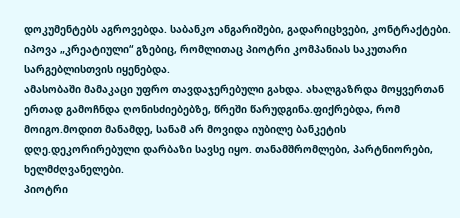დოკუმენტებს აგროვებდა. საბანკო ანგარიშები, გადარიცხვები, კონტრაქტები. იპოვა „კრეატიული“ გზებიც, რომლითაც პიოტრი კომპანიას საკუთარი სარგებლისთვის იყენებდა.
ამასობაში მამაკაცი უფრო თავდაჯერებული გახდა. ახალგაზრდა მოყვერთან ერთად გამოჩნდა ღონისძიებებზე, წრეში წარუდგინა.ფიქრებდა, რომ მოიგო.მოდით მანამდე, სანამ არ მოვიდა იუბილე ბანკეტის დღე.დეკორირებული დარბაზი სავსე იყო. თანამშრომლები, პარტნიორები, ხელმძღვანელები.
პიოტრი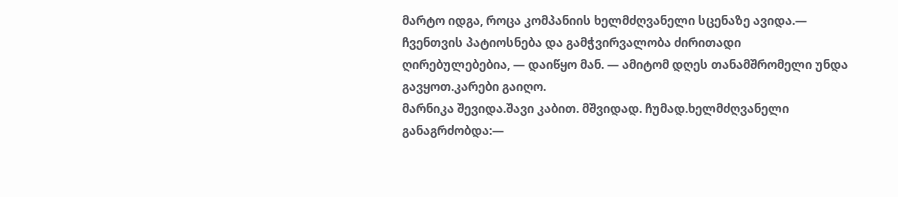მარტო იდგა, როცა კომპანიის ხელმძღვანელი სცენაზე ავიდა.— ჩვენთვის პატიოსნება და გამჭვირვალობა ძირითადი ღირებულებებია, — დაიწყო მან. — ამიტომ დღეს თანამშრომელი უნდა გავყოთ.კარები გაიღო.
მარნიკა შევიდა.შავი კაბით. მშვიდად. ჩუმად.ხელმძღვანელი განაგრძობდა:—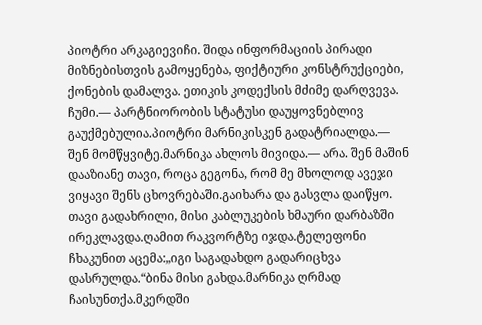პიოტრი არკაგიევიჩი. შიდა ინფორმაციის პირადი მიზნებისთვის გამოყენება, ფიქტიური კონსტრუქციები, ქონების დამალვა. ეთიკის კოდექსის მძიმე დარღვევა.
ჩუმი.— პარტნიორობის სტატუსი დაუყოვნებლივ გაუქმებულია.პიოტრი მარნიკისკენ გადატრიალდა.— შენ მომწყვიტე.მარნიკა ახლოს მივიდა.— არა. შენ მაშინ დააზიანე თავი, როცა გეგონა, რომ მე მხოლოდ ავეჯი ვიყავი შენს ცხოვრებაში.გაიხარა და გასვლა დაიწყო.
თავი გადახრილი, მისი კაბლუკების ხმაური დარბაზში ირეკლავდა.ღამით რაკვორტზე იჯდა.ტელეფონი ჩხაკუნით აცემა:„იგი საგადახდო გადარიცხვა დასრულდა.“ბინა მისი გახდა.მარნიკა ღრმად ჩაისუნთქა.მკერდში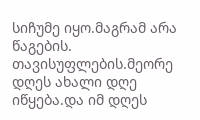სიჩუმე იყო.მაგრამ არა წაგების.
თავისუფლების.მეორე დღეს ახალი დღე იწყება.და იმ დღეს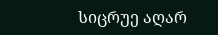სიცრუე აღარ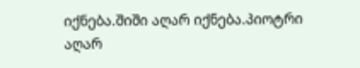იქნება.შიში აღარ იქნება.პიოტრი აღარ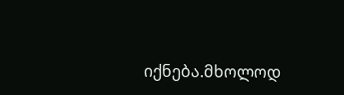იქნება.მხოლოდ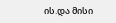ის.და მისი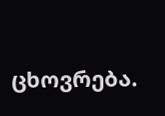ცხოვრება.